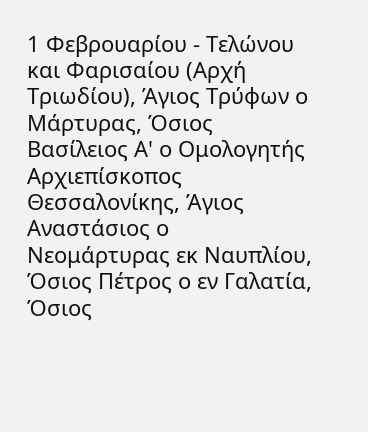1 Φεβρουαρίου - Τελώνου και Φαρισαίου (Αρχή Τριωδίου), Άγιος Τρύφων ο Μάρτυρας, Όσιος Βασίλειος Α' ο Ομολογητής Αρχιεπίσκοπος Θεσσαλονίκης, Άγιος Αναστάσιος ο Νεομάρτυρας εκ Ναυπλίου, Όσιος Πέτρος ο εν Γαλατία, Όσιος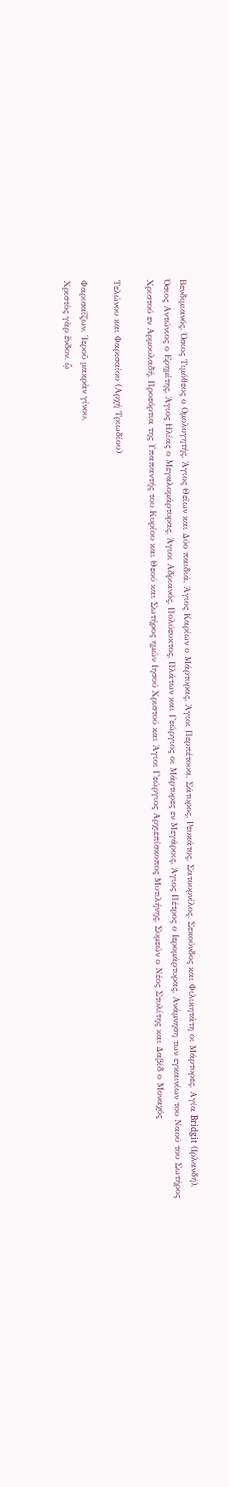Βενδιμιανός, Όσιος Τιμόθεος ο Ομολογητής, Άγιος Θεΐων και Δύο παιδιά, Άγιος Καρίων ο Μάρτυρας, Άγιοι Περπέτουα, Σάτυρος, Ρευκάτος, Σατουρνίλος, Σεκούνδος και Φιλικητάτη οι Μάρτυρες, Αγία Bridgit (Ιρλανδή), Όσιος Αντώνιος ο Ερημίτης, Άγιος Ηλίας ο Μεγαλομάρτυρας, Άγιοι Αδριανός, Πολύευκτος, Πλάτων και Γεώργιος οι Μάρτυρες εν Μεγάροις, Άγιος Πέτρος ο Ιερομάρτυρας, Ανάμνηση των εγκαινίων του Ναού του Σωτήρος Χριστού εν Αρμουλαδή, Προεόρτια της Υπαπαντής του Κυρίου και Θεού και Σωτήρος ημών Ιησού Χριστού και Άγιοι Γεώργιος Αρχιεπίσκοπος Μυτιλήνης, Συμεών ο Νέος Στυλίτης και Δαβίδ ο Μοναχός

Τελώνου και Φαρισαίου (Αρχή Τριωδίου)

Φαρισαΐζων, Ἱεροῦ μακρὰν γίνου,
Χριστὸς γὰρ ἔνδον, ᾧ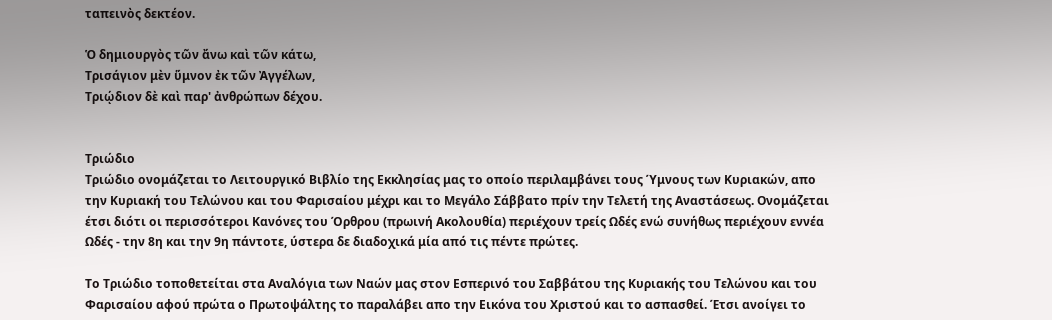ταπεινὸς δεκτέον.

Ὁ δημιουργὸς τῶν ἄνω καὶ τῶν κάτω,
Τρισάγιον μὲν ὕμνον ἐκ τῶν Ἀγγέλων,
Τριῴδιον δὲ καὶ παρ' ἀνθρώπων δέχου.


Τριώδιο
Τριώδιο ονομάζεται το Λειτουργικό Βιβλίο της Εκκλησίας μας το οποίο περιλαμβάνει τους Ύμνους των Κυριακών, απο την Κυριακή του Τελώνου και του Φαρισαίου μέχρι και το Μεγάλο Σάββατο πρίν την Τελετή της Αναστάσεως. Ονομάζεται έτσι διότι οι περισσότεροι Κανόνες του Όρθρου (πρωινή Ακολουθία) περιέχουν τρείς Ωδές ενώ συνήθως περιέχουν εννέα Ωδές - την 8η και την 9η πάντοτε, ύστερα δε διαδοχικά μία από τις πέντε πρώτες.

Το Τριώδιο τοποθετείται στα Αναλόγια των Ναών μας στον Εσπερινό του Σαββάτου της Κυριακής του Τελώνου και του Φαρισαίου αφού πρώτα ο Πρωτοψάλτης το παραλάβει απο την Εικόνα του Χριστού και το ασπασθεί. Έτσι ανοίγει το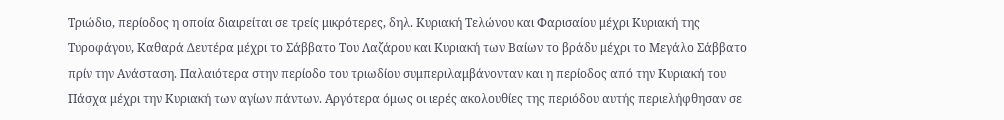Τριώδιο, περίοδος η οποία διαιρείται σε τρείς μικρότερες, δηλ. Κυριακή Τελώνου και Φαρισαίου μέχρι Κυριακή της Τυροφάγου, Καθαρά Δευτέρα μέχρι το Σάββατο Του Λαζάρου και Κυριακή των Βαίων το βράδυ μέχρι το Μεγάλο Σάββατο πρίν την Ανάσταση. Παλαιότερα στην περίοδο του τριωδίου συμπεριλαμβάνονταν και η περίοδος από την Κυριακή του Πάσχα μέχρι την Κυριακή των αγίων πάντων. Αργότερα όμως οι ιερές ακολουθίες της περιόδου αυτής περιελήφθησαν σε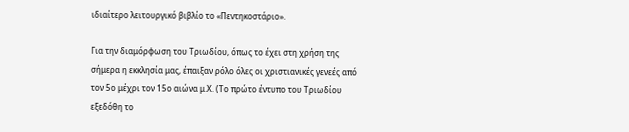ιδιαίτερο λειτουργικό βιβλίο το «Πεντηκοστάριο».

Για την διαμόρφωση του Τριωδίου, όπως το έχει στη χρήση της σήμερα η εκκλησία μας, έπαιξαν ρόλο όλες οι χριστιανικές γενεές από τον 5ο μέχρι τον 15ο αιώνα μ.Χ. (Το πρώτο έντυπο του Τριωδίου εξεδόθη το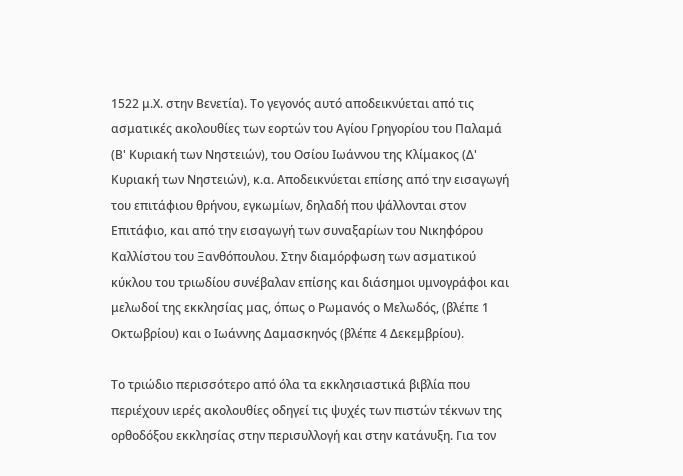1522 μ.Χ. στην Βενετία). Το γεγονός αυτό αποδεικνύεται από τις ασματικές ακολουθίες των εορτών του Αγίου Γρηγορίου του Παλαμά (Β' Κυριακή των Νηστειών), του Οσίου Ιωάννου της Κλίμακος (Δ' Κυριακή των Νηστειών), κ.α. Αποδεικνύεται επίσης από την εισαγωγή του επιτάφιου θρήνου, εγκωμίων, δηλαδή που ψάλλονται στον Επιτάφιο, και από την εισαγωγή των συναξαρίων του Νικηφόρου Καλλίστου του Ξανθόπουλου. Στην διαμόρφωση των ασματικού κύκλου του τριωδίου συνέβαλαν επίσης και διάσημοι υμνογράφοι και μελωδοί της εκκλησίας μας, όπως ο Ρωμανός ο Μελωδός, (βλέπε 1 Οκτωβρίου) και ο Ιωάννης Δαμασκηνός (βλέπε 4 Δεκεμβρίου).

Το τριώδιο περισσότερο από όλα τα εκκλησιαστικά βιβλία που περιέχουν ιερές ακολουθίες οδηγεί τις ψυχές των πιστών τέκνων της ορθοδόξου εκκλησίας στην περισυλλογή και στην κατάνυξη. Για τον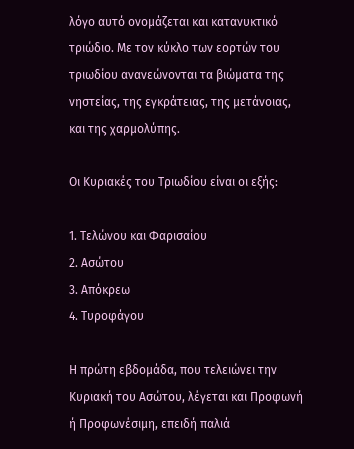λόγο αυτό ονομάζεται και κατανυκτικό τριώδιο. Με τον κύκλο των εορτών του τριωδίου ανανεώνονται τα βιώματα της νηστείας, της εγκράτειας, της μετάνοιας, και της χαρμολύπης.

Οι Κυριακές του Τριωδίου είναι οι εξής:

1. Τελώνου και Φαρισαίου
2. Ασώτου
3. Απόκρεω
4. Τυροφάγου

Η πρώτη εβδομάδα, που τελειώνει την Κυριακή του Ασώτου, λέγεται και Προφωνή ή Προφωνέσιμη, επειδή παλιά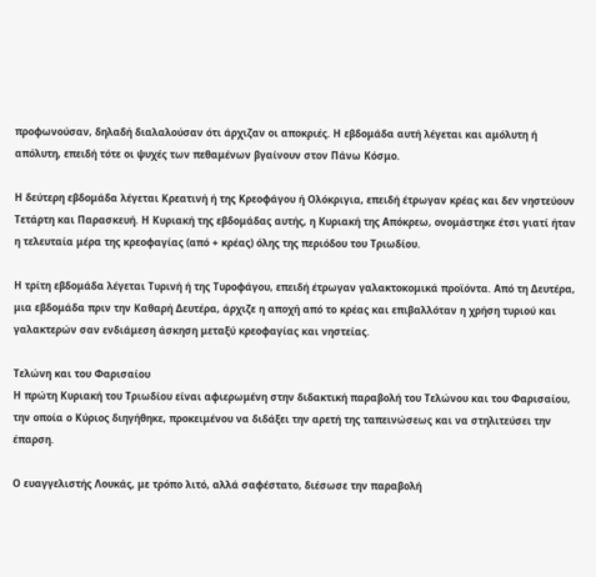προφωνούσαν, δηλαδή διαλαλούσαν ότι άρχιζαν οι αποκριές. Η εβδομάδα αυτή λέγεται και αμόλυτη ή απόλυτη, επειδή τότε οι ψυχές των πεθαμένων βγαίνουν στον Πάνω Κόσμο.

Η δεύτερη εβδομάδα λέγεται Κρεατινή ή της Κρεοφάγου ή Ολόκριγια, επειδή έτρωγαν κρέας και δεν νηστεύουν Τετάρτη και Παρασκευή. Η Κυριακή της εβδομάδας αυτής, η Κυριακή της Απόκρεω, ονομάστηκε έτσι γιατί ήταν η τελευταία μέρα της κρεοφαγίας (από + κρέας) όλης της περιόδου του Τριωδίου.

Η τρίτη εβδομάδα λέγεται Τυρινή ή της Τυροφάγου, επειδή έτρωγαν γαλακτοκομικά προϊόντα. Από τη Δευτέρα, μια εβδομάδα πριν την Καθαρή Δευτέρα, άρχιζε η αποχή από το κρέας και επιβαλλόταν η χρήση τυριού και γαλακτερών σαν ενδιάμεση άσκηση μεταξύ κρεοφαγίας και νηστείας.

Τελώνη και του Φαρισαίου
Η πρώτη Κυριακή του Τριωδίου είναι αφιερωμένη στην διδακτική παραβολή του Τελώνου και του Φαρισαίου, την οποία ο Κύριος διηγήθηκε, προκειμένου να διδάξει την αρετή της ταπεινώσεως και να στηλιτεύσει την έπαρση.

Ο ευαγγελιστής Λουκάς, με τρόπο λιτό, αλλά σαφέστατο, διέσωσε την παραβολή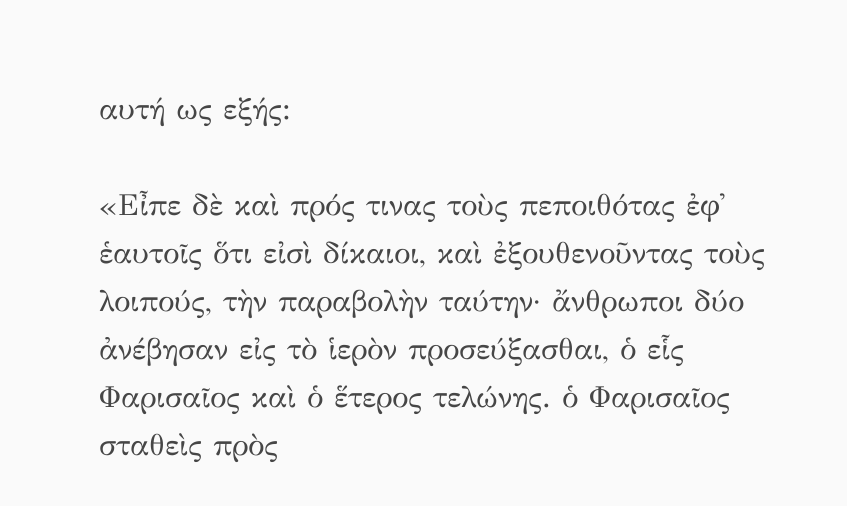αυτή ως εξής:

«Εἶπε δὲ καὶ πρός τινας τοὺς πεποιθότας ἐφ᾿ ἑαυτοῖς ὅτι εἰσὶ δίκαιοι, καὶ ἐξουθενοῦντας τοὺς λοιπούς, τὴν παραβολὴν ταύτην· ἄνθρωποι δύο ἀνέβησαν εἰς τὸ ἱερὸν προσεύξασθαι, ὁ εἷς Φαρισαῖος καὶ ὁ ἕτερος τελώνης. ὁ Φαρισαῖος σταθεὶς πρὸς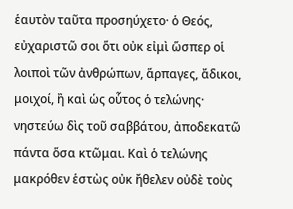ἑαυτὸν ταῦτα προσηύχετο· ὁ Θεός, εὐχαριστῶ σοι ὅτι οὐκ εἰμὶ ὥσπερ οἱ λοιποὶ τῶν ἀνθρώπων, ἅρπαγες, ἄδικοι, μοιχοί, ἢ καὶ ὡς οὗτος ὁ τελώνης· νηστεύω δὶς τοῦ σαββάτου, ἀποδεκατῶ πάντα ὅσα κτῶμαι. Καὶ ὁ τελώνης μακρόθεν ἑστὼς οὐκ ἤθελεν οὐδὲ τοὺς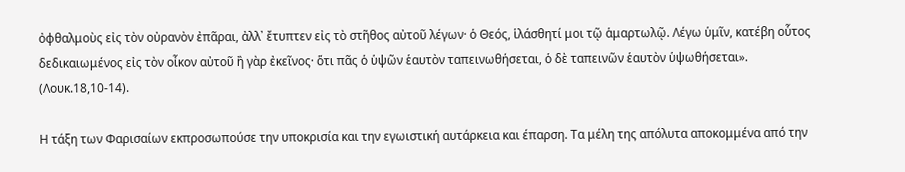ὀφθαλμοὺς εἰς τὸν οὐρανὸν ἐπᾶραι, ἀλλ᾿ ἔτυπτεν εἰς τὸ στῆθος αὐτοῦ λέγων· ὁ Θεός, ἱλάσθητί μοι τῷ ἁμαρτωλῷ. Λέγω ὑμῖν, κατέβη οὗτος δεδικαιωμένος εἰς τὸν οἶκον αὐτοῦ ἢ γὰρ ἐκεῖνος· ὅτι πᾶς ὁ ὑψῶν ἑαυτὸν ταπεινωθήσεται, ὁ δὲ ταπεινῶν ἑαυτὸν ὑψωθήσεται». (Λουκ.18,10-14).

Η τάξη των Φαρισαίων εκπροσωπούσε την υποκρισία και την εγωιστική αυτάρκεια και έπαρση. Τα μέλη της απόλυτα αποκομμένα από την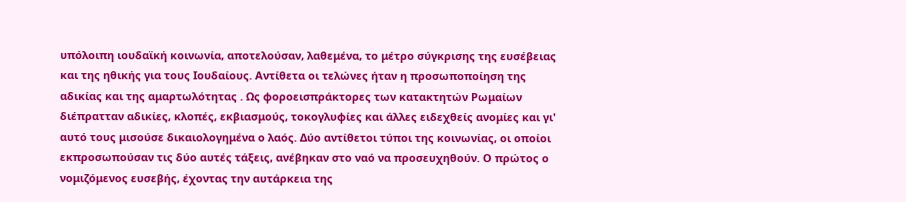υπόλοιπη ιουδαϊκή κοινωνία, αποτελούσαν, λαθεμένα, το μέτρο σύγκρισης της ευσέβειας και της ηθικής για τους Ιουδαίους. Αντίθετα οι τελώνες ήταν η προσωποποίηση της αδικίας και της αμαρτωλότητας . Ως φοροεισπράκτορες των κατακτητών Ρωμαίων διέπρατταν αδικίες, κλοπές, εκβιασμούς, τοκογλυφίες και άλλες ειδεχθείς ανομίες και γι' αυτό τους μισούσε δικαιολογημένα ο λαός. Δύο αντίθετοι τύποι της κοινωνίας, οι οποίοι εκπροσωπούσαν τις δύο αυτές τάξεις, ανέβηκαν στο ναό να προσευχηθούν. Ο πρώτος ο νομιζόμενος ευσεβής, έχοντας την αυτάρκεια της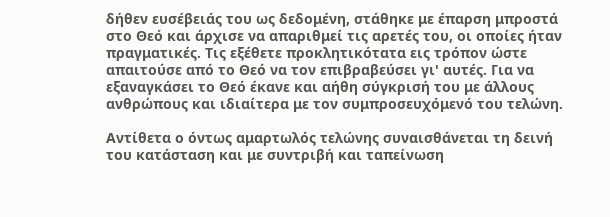δήθεν ευσέβειάς του ως δεδομένη, στάθηκε με έπαρση μπροστά στο Θεό και άρχισε να απαριθμεί τις αρετές του, οι οποίες ήταν πραγματικές. Τις εξέθετε προκλητικότατα εις τρόπον ώστε απαιτούσε από το Θεό να τον επιβραβεύσει γι' αυτές. Για να εξαναγκάσει το Θεό έκανε και αήθη σύγκρισή του με άλλους ανθρώπους και ιδιαίτερα με τον συμπροσευχόμενό του τελώνη.

Αντίθετα ο όντως αμαρτωλός τελώνης συναισθάνεται τη δεινή του κατάσταση και με συντριβή και ταπείνωση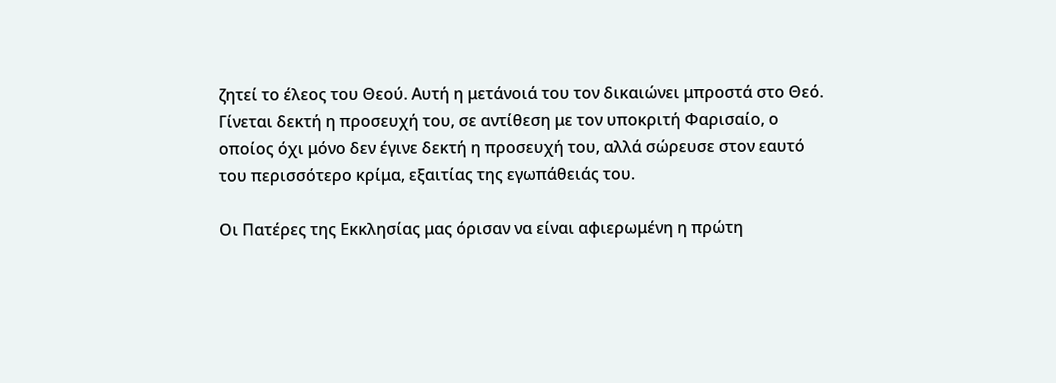ζητεί το έλεος του Θεού. Αυτή η μετάνοιά του τον δικαιώνει μπροστά στο Θεό. Γίνεται δεκτή η προσευχή του, σε αντίθεση με τον υποκριτή Φαρισαίο, ο οποίος όχι μόνο δεν έγινε δεκτή η προσευχή του, αλλά σώρευσε στον εαυτό του περισσότερο κρίμα, εξαιτίας της εγωπάθειάς του.

Οι Πατέρες της Εκκλησίας μας όρισαν να είναι αφιερωμένη η πρώτη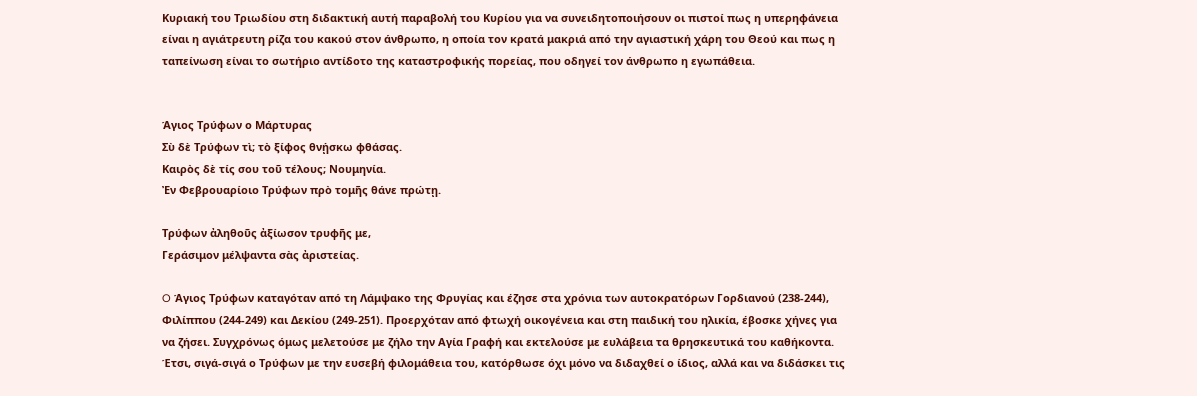Κυριακή του Τριωδίου στη διδακτική αυτή παραβολή του Κυρίου για να συνειδητοποιήσουν οι πιστοί πως η υπερηφάνεια είναι η αγιάτρευτη ρίζα του κακού στον άνθρωπο, η οποία τον κρατά μακριά από την αγιαστική χάρη του Θεού και πως η ταπείνωση είναι το σωτήριο αντίδοτο της καταστροφικής πορείας, που οδηγεί τον άνθρωπο η εγωπάθεια.


Άγιος Τρύφων ο Μάρτυρας
Σὺ δὲ Τρύφων τὶ; τὸ ξίφος θνῄσκω φθάσας.
Καιρὸς δὲ τίς σου τοῦ τέλους; Νουμηνία.
Ἐν Φεβρουαρίοιο Τρύφων πρὸ τομῆς θάνε πρώτῃ.

Τρύφων ἀληθοῦς ἀξίωσον τρυφῆς με,
Γεράσιμον μέλψαντα σὰς ἀριστείας.

O Άγιος Τρύφων καταγόταν από τη Λάμψακο της Φρυγίας και έζησε στα χρόνια των αυτοκρατόρων Γορδιανού (238-244), Φιλίππου (244-249) και Δεκίου (249-251). Προερχόταν από φτωχή οικογένεια και στη παιδική του ηλικία, έβοσκε χήνες για να ζήσει. Συγχρόνως όμως μελετούσε με ζήλο την Αγία Γραφή και εκτελούσε με ευλάβεια τα θρησκευτικά του καθήκοντα. Έτσι, σιγά-σιγά ο Τρύφων με την ευσεβή φιλομάθεια του, κατόρθωσε όχι μόνο να διδαχθεί ο ίδιος, αλλά και να διδάσκει τις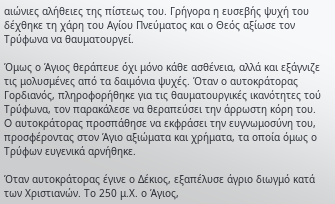αιώνιες αλήθειες της πίστεως του. Γρήγορα η ευσεβής ψυχή του δέχθηκε τη χάρη του Αγίου Πνεύματος και ο Θεός αξίωσε τον Τρύφωνα να θαυματουργεί.

Όμως ο Άγιος θεράπευε όχι μόνο κάθε ασθένεια, αλλά και εξάγνιζε τις μολυσμένες από τα δαιμόνια ψυχές. Όταν ο αυτοκράτορας Γορδιανός, πληροφορήθηκε για τις θαυματουργικές ικανότητες τού Τρύφωνα, τον παρακάλεσε να θεραπεύσει την άρρωστη κόρη του. O αυτοκράτορας προσπάθησε να εκφράσει την ευγνωμοσύνη του, προσφέροντας στον Άγιο αξιώματα και χρήματα, τα οποία όμως ο Τρύφων ευγενικά αρνήθηκε.

Όταν αυτοκράτορας έγινε ο Δέκιος, εξαπέλυσε άγριο διωγμό κατά των Χριστιανών. Το 250 μ.Χ. ο Άγιος,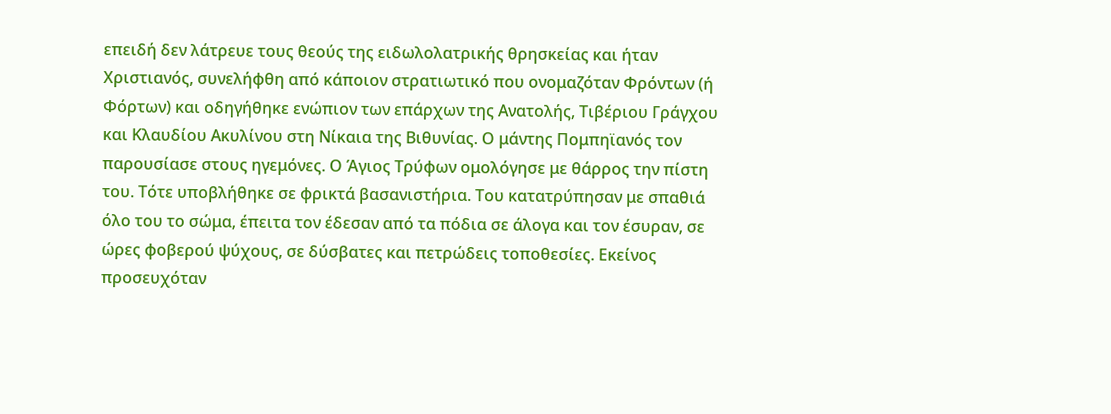επειδή δεν λάτρευε τους θεούς της ειδωλολατρικής θρησκείας και ήταν Χριστιανός, συνελήφθη από κάποιον στρατιωτικό που ονομαζόταν Φρόντων (ή Φόρτων) και οδηγήθηκε ενώπιον των επάρχων της Ανατολής, Τιβέριου Γράγχου και Κλαυδίου Ακυλίνου στη Νίκαια της Βιθυνίας. Ο μάντης Πομπηϊανός τον παρουσίασε στους ηγεμόνες. Ο Άγιος Τρύφων ομολόγησε με θάρρος την πίστη του. Τότε υποβλήθηκε σε φρικτά βασανιστήρια. Του κατατρύπησαν με σπαθιά όλο του το σώμα, έπειτα τον έδεσαν από τα πόδια σε άλογα και τον έσυραν, σε ώρες φοβερού ψύχους, σε δύσβατες και πετρώδεις τοποθεσίες. Εκείνος προσευχόταν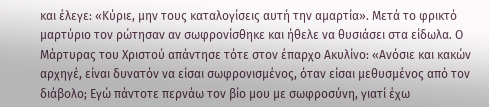και έλεγε: «Κύριε, μην τους καταλογίσεις αυτή την αμαρτία». Μετά το φρικτό μαρτύριο τον ρώτησαν αν σωφρονίσθηκε και ήθελε να θυσιάσει στα είδωλα. Ο Μάρτυρας του Χριστού απάντησε τότε στον έπαρχο Ακυλίνο: «Ανόσιε και κακών αρχηγέ, είναι δυνατόν να είσαι σωφρονισμένος, όταν είσαι μεθυσμένος από τον διάβολο; Εγώ πάντοτε περνάω τον βίο μου με σωφροσύνη, γιατί έχω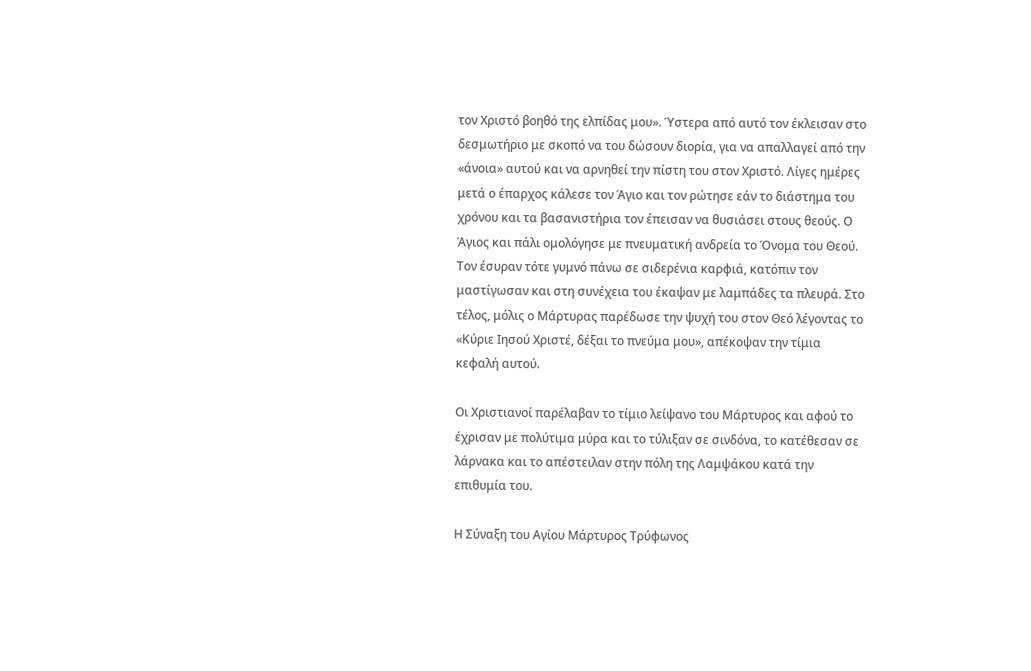τον Χριστό βοηθό της ελπίδας μου». Ύστερα από αυτό τον έκλεισαν στο δεσμωτήριο με σκοπό να του δώσουν διορία, για να απαλλαγεί από την «άνοια» αυτού και να αρνηθεί την πίστη του στον Χριστό. Λίγες ημέρες μετά ο έπαρχος κάλεσε τον Άγιο και τον ρώτησε εάν το διάστημα του χρόνου και τα βασανιστήρια τον έπεισαν να θυσιάσει στους θεούς. Ο Άγιος και πάλι ομολόγησε με πνευματική ανδρεία το Όνομα του Θεού. Τον έσυραν τότε γυμνό πάνω σε σιδερένια καρφιά, κατόπιν τον μαστίγωσαν και στη συνέχεια του έκαψαν με λαμπάδες τα πλευρά. Στο τέλος, μόλις ο Μάρτυρας παρέδωσε την ψυχή του στον Θεό λέγοντας το «Κύριε Ιησού Χριστέ, δέξαι το πνεύμα μου», απέκοψαν την τίμια κεφαλή αυτού.

Οι Χριστιανοί παρέλαβαν το τίμιο λείψανο του Μάρτυρος και αφού το έχρισαν με πολύτιμα μύρα και το τύλιξαν σε σινδόνα, το κατέθεσαν σε λάρνακα και το απέστειλαν στην πόλη της Λαμψάκου κατά την επιθυμία του.

Η Σύναξη του Αγίου Μάρτυρος Τρύφωνος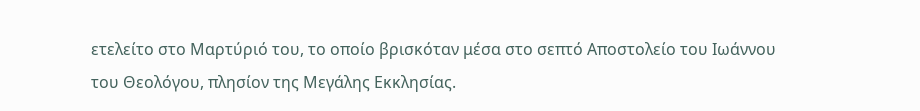ετελείτο στο Μαρτύριό του, το οποίο βρισκόταν μέσα στο σεπτό Αποστολείο του Ιωάννου του Θεολόγου, πλησίον της Μεγάλης Εκκλησίας.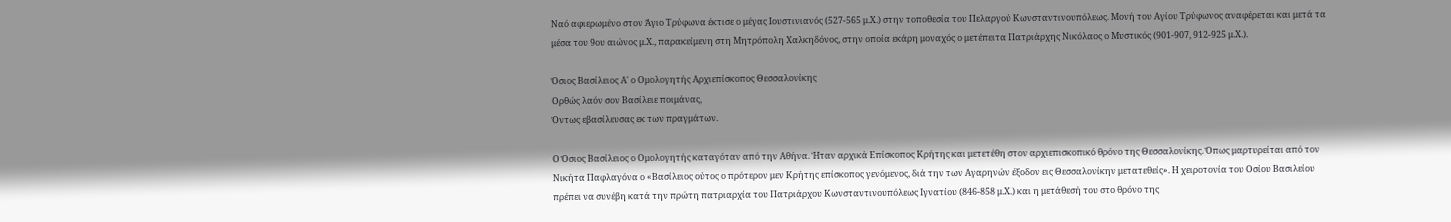Ναό αφιερωμένο στον Άγιο Τρύφωνα έκτισε ο μέγας Ιουστινιανός (527-565 μ.Χ.) στην τοποθεσία του Πελαργού Κωνσταντινουπόλεως. Μονή του Αγίου Τρύφωνος αναφέρεται και μετά τα μέσα του 9ου αιώνος μ.Χ., παρακείμενη στη Μητρόπολη Χαλκηδόνος, στην οποία εκάρη μοναχός ο μετέπειτα Πατριάρχης Νικόλαος ο Μυστικός (901-907, 912-925 μ.Χ.).

Όσιος Βασίλειος Α' ο Ομολογητής Αρχιεπίσκοπος Θεσσαλονίκης
Oρθώς λαόν σον Bασίλειε ποιμάνας,
Όντως εβασίλευσας εκ των πραγμάτων.

Ο Όσιος Βασίλειος ο Ομολογητής καταγόταν από την Αθήνα. Ήταν αρχικά Επίσκοπος Κρήτης και μετετέθη στον αρχιεπισκοπικό θρόνο της Θεσσαλονίκης. Όπως μαρτυρείται από τον Νικήτα Παφλαγόνα ο «Βασίλειος ούτος ο πρότερον μεν Κρήτης επίσκοπος γενόμενος, διά την των Αγαρηνών έξοδον εις Θεσσαλονίκην μετατεθείς». Η χειροτονία του Οσίου Βασιλείου πρέπει να συνέβη κατά την πρώτη πατριαρχία του Πατριάρχου Κωνσταντινουπόλεως Ιγνατίου (846-858 μ.Χ.) και η μετάθεσή του στο θρόνο της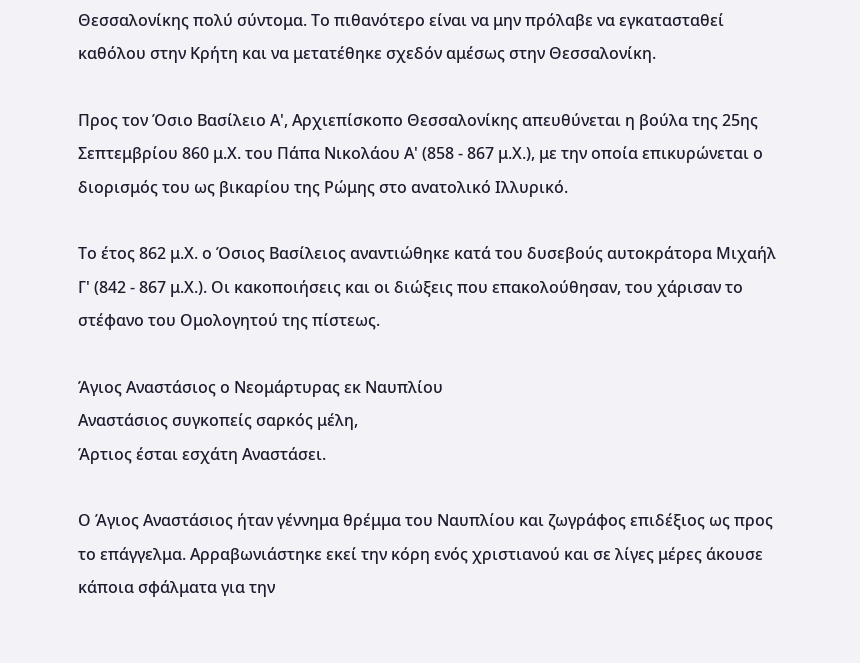Θεσσαλονίκης πολύ σύντομα. Το πιθανότερο είναι να μην πρόλαβε να εγκατασταθεί καθόλου στην Κρήτη και να μετατέθηκε σχεδόν αμέσως στην Θεσσαλονίκη.

Προς τον Όσιο Βασίλειο Α', Αρχιεπίσκοπο Θεσσαλονίκης απευθύνεται η βούλα της 25ης Σεπτεμβρίου 860 μ.Χ. του Πάπα Νικολάου Α' (858 - 867 μ.Χ.), με την οποία επικυρώνεται ο διορισμός του ως βικαρίου της Ρώμης στο ανατολικό Ιλλυρικό.

Το έτος 862 μ.Χ. ο Όσιος Βασίλειος αναντιώθηκε κατά του δυσεβούς αυτοκράτορα Μιχαήλ Γ' (842 - 867 μ.Χ.). Οι κακοποιήσεις και οι διώξεις που επακολούθησαν, του χάρισαν το στέφανο του Ομολογητού της πίστεως.

Άγιος Αναστάσιος ο Νεομάρτυρας εκ Ναυπλίου
Aναστάσιος συγκοπείς σαρκός μέλη,
Άρτιος έσται εσχάτη Aναστάσει.

Ο Άγιος Αναστάσιος ήταν γέννημα θρέμμα του Ναυπλίου και ζωγράφος επιδέξιος ως προς το επάγγελμα. Αρραβωνιάστηκε εκεί την κόρη ενός χριστιανού και σε λίγες μέρες άκουσε κάποια σφάλματα για την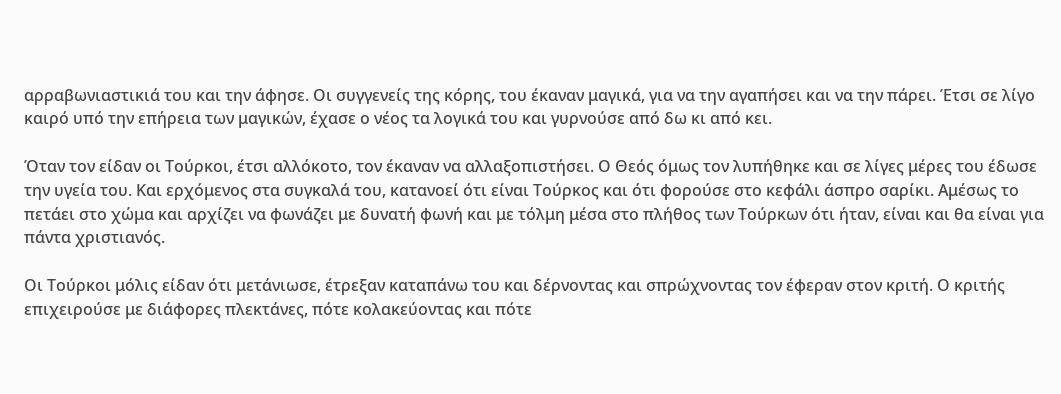αρραβωνιαστικιά του και την άφησε. Οι συγγενείς της κόρης, του έκαναν μαγικά, για να την αγαπήσει και να την πάρει. Έτσι σε λίγο καιρό υπό την επήρεια των μαγικών, έχασε ο νέος τα λογικά του και γυρνούσε από δω κι από κει.

Όταν τον είδαν οι Τούρκοι, έτσι αλλόκοτο, τον έκαναν να αλλαξοπιστήσει. Ο Θεός όμως τον λυπήθηκε και σε λίγες μέρες του έδωσε την υγεία του. Και ερχόμενος στα συγκαλά του, κατανοεί ότι είναι Τούρκος και ότι φορούσε στο κεφάλι άσπρο σαρίκι. Αμέσως το πετάει στο χώμα και αρχίζει να φωνάζει με δυνατή φωνή και με τόλμη μέσα στο πλήθος των Τούρκων ότι ήταν, είναι και θα είναι για πάντα χριστιανός.

Οι Τούρκοι μόλις είδαν ότι μετάνιωσε, έτρεξαν καταπάνω του και δέρνοντας και σπρώχνοντας τον έφεραν στον κριτή. Ο κριτής επιχειρούσε με διάφορες πλεκτάνες, πότε κολακεύοντας και πότε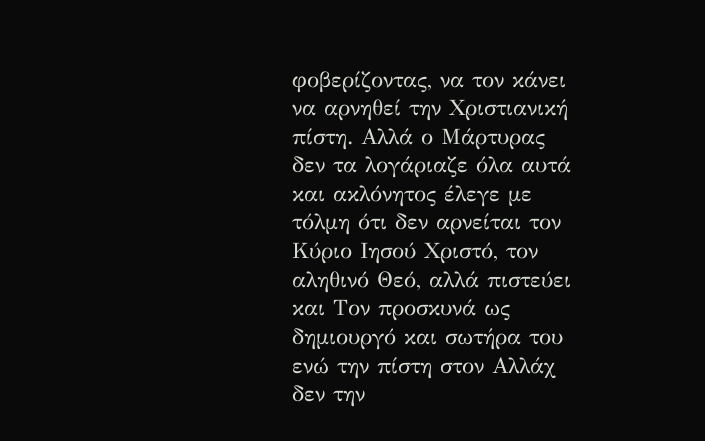φοβερίζοντας, να τον κάνει να αρνηθεί την Χριστιανική πίστη. Αλλά ο Μάρτυρας δεν τα λογάριαζε όλα αυτά και ακλόνητος έλεγε με τόλμη ότι δεν αρνείται τον Κύριο Ιησού Χριστό, τον αληθινό Θεό, αλλά πιστεύει και Τον προσκυνά ως δημιουργό και σωτήρα του ενώ την πίστη στον Αλλάχ δεν την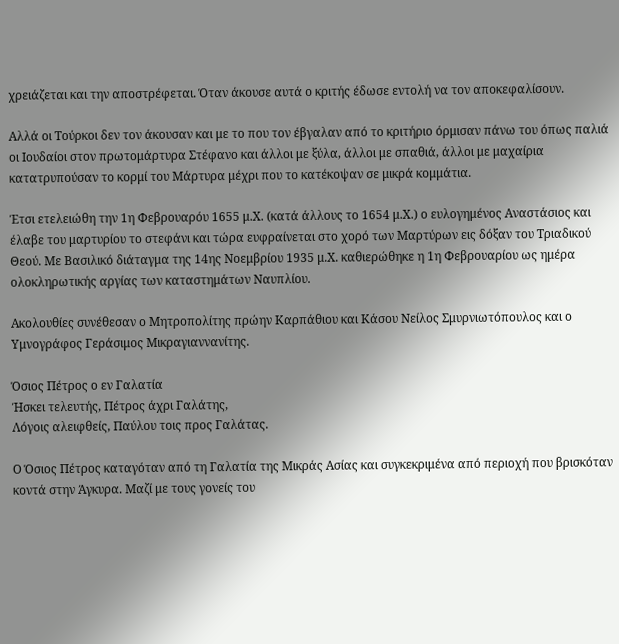χρειάζεται και την αποστρέφεται. Όταν άκουσε αυτά ο κριτής έδωσε εντολή να τον αποκεφαλίσουν.

Αλλά οι Τούρκοι δεν τον άκουσαν και με το που τον έβγαλαν από το κριτήριο όρμισαν πάνω του όπως παλιά οι Ιουδαίοι στον πρωτομάρτυρα Στέφανο και άλλοι με ξύλα, άλλοι με σπαθιά, άλλοι με μαχαίρια κατατρυπούσαν το κορμί του Μάρτυρα μέχρι που το κατέκοψαν σε μικρά κομμάτια.

Έτσι ετελειώθη την 1η Φεβρουαρόυ 1655 μ.Χ. (κατά άλλους το 1654 μ.Χ.) ο ευλογημένος Αναστάσιος και έλαβε του μαρτυρίου το στεφάνι και τώρα ευφραίνεται στο χορό των Μαρτύρων εις δόξαν του Τριαδικού Θεού. Με Βασιλικό διάταγμα της 14ης Νοεμβρίου 1935 μ.Χ. καθιερώθηκε η 1η Φεβρουαρίου ως ημέρα ολοκληρωτικής αργίας των καταστημάτων Ναυπλίου.

Ακολουθίες συνέθεσαν ο Μητροπολίτης πρώην Καρπάθιου και Κάσου Νείλος Σμυρνιωτόπουλος και ο Υμνογράφος Γεράσιμος Μικραγιαννανίτης.

Όσιος Πέτρος ο εν Γαλατία
Ήσκει τελευτής, Πέτρος άχρι Γαλάτης,
Λόγοις αλειφθείς, Παύλου τοις προς Γαλάτας.

Ο Όσιος Πέτρος καταγόταν από τη Γαλατία της Μικράς Ασίας και συγκεκριμένα από περιοχή που βρισκόταν κοντά στην Άγκυρα. Μαζί με τους γονείς του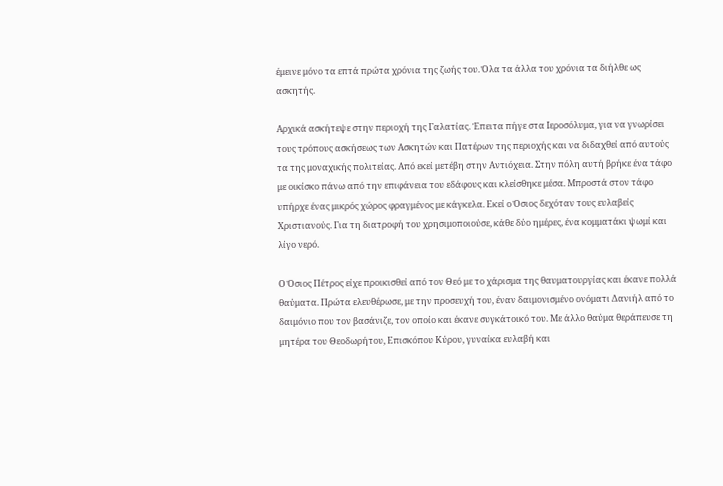έμεινε μόνο τα επτά πρώτα χρόνια της ζωής του. Όλα τα άλλα του χρόνια τα διήλθε ως ασκητής.

Αρχικά ασκήτεψε στην περιοχή της Γαλατίας. Έπειτα πήγε στα Ιεροσόλυμα, για να γνωρίσει τους τρόπους ασκήσεως των Ασκητών και Πατέρων της περιοχής και να διδαχθεί από αυτούς τα της μοναχικής πολιτείας. Από εκεί μετέβη στην Αντιόχεια. Στην πόλη αυτή βρήκε ένα τάφο με οικίσκο πάνω από την επιφάνεια του εδάφους και κλείσθηκε μέσα. Μπροστά στον τάφο υπήρχε ένας μικρός χώρος φραγμένος με κάγκελα. Εκεί ο Όσιος δεχόταν τους ευλαβείς Χριστιανούς. Για τη διατροφή του χρησιμοποιούσε, κάθε δύο ημέρες, ένα κομματάκι ψωμί και λίγο νερό.

Ο Όσιος Πέτρος είχε προικισθεί από τον Θεό με το χάρισμα της θαυματουργίας και έκανε πολλά θαύματα. Πρώτα ελευθέρωσε, με την προσευχή του, έναν δαιμονισμένο ονόματι Δανιήλ από το δαιμόνιο που τον βασάνιζε, τον οποίο και έκανε συγκάτοικό του. Με άλλο θαύμα θεράπευσε τη μητέρα του Θεοδωρήτου, Επισκόπου Κύρου, γυναίκα ευλαβή και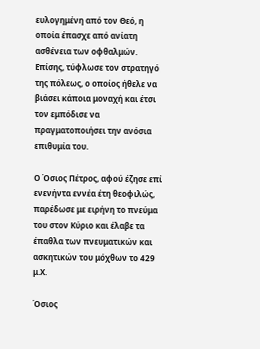ευλογημένη από τον Θεό, η οποία έπασχε από ανίατη ασθένεια των οφθαλμών. Επίσης, τύφλωσε τον στρατηγό της πόλεως, ο οποίος ήθελε να βιάσει κάποια μοναχή και έτσι τον εμπόδισε να πραγματοποιήσει την ανόσια επιθυμία του.

Ο Όσιος Πέτρος, αφού έζησε επί ενενήντα εννέα έτη θεοφιλώς, παρέδωσε με ειρήνη το πνεύμα του στον Κύριο και έλαβε τα έπαθλα των πνευματικών και ασκητικών του μόχθων το 429 μ.Χ.

Όσιος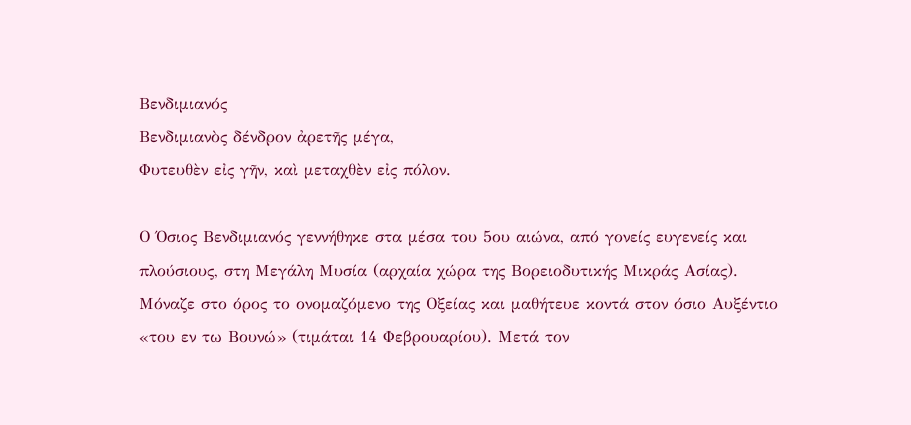Βενδιμιανός
Βενδιμιανὸς δένδρον ἀρετῆς μέγα,
Φυτευθὲν εἰς γῆν, καὶ μεταχθὲν εἰς πόλον.

Ο Όσιος Βενδιμιανός γεννήθηκε στα μέσα του 5ου αιώνα, από γονείς ευγενείς και πλούσιους, στη Μεγάλη Μυσία (αρχαία χώρα της Βορειοδυτικής Μικράς Ασίας). Μόναζε στο όρος το ονομαζόμενο της Οξείας και μαθήτευε κοντά στον όσιο Αυξέντιο «του εν τω Βουνώ» (τιμάται 14 Φεβρουαρίου). Μετά τον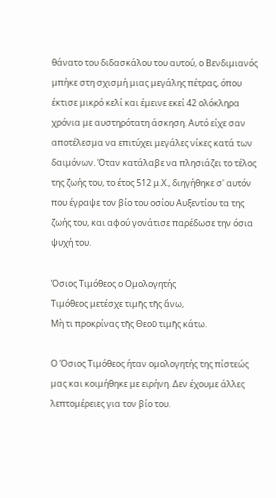θάνατο του διδασκάλου του αυτού, ο Βενδιμιανός μπήκε στη σχισμή μιας μεγάλης πέτρας, όπου έκτισε μικρό κελί και έμεινε εκεί 42 ολόκληρα χρόνια με αυστηρότατη άσκηση. Αυτό είχε σαν αποτέλεσμα να επιτύχει μεγάλες νίκες κατά των δαιμόνων. Όταν κατάλαβε να πλησιάζει το τέλος της ζωής του, το έτος 512 μ.Χ., διηγήθηκε σ' αυτόν που έγραψε τον βίο του οσίου Αυξεντίου τα της ζωής του, και αφού γονάτισε παρέδωσε την όσια ψυχή του.

Όσιος Τιμόθεος ο Ομολογητής
Τιμόθεος μετέσχε τιμῆς τῆς ἄνω,
Μὴ τι προκρίνας τῆς Θεοῦ τιμῆς κάτω.

Ο Όσιος Τιμόθεος ήταν ομολογητής της πίστεώς μας και κοιμήθηκε με ειρήνη. Δεν έχουμε άλλες λεπτομέρειες για τον βίο του.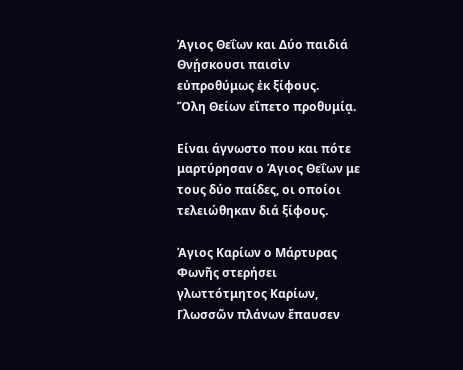Άγιος Θεΐων και Δύο παιδιά
Θνῄσκουσι παισὶν εὐπροθύμως ἐκ ξίφους.
Ὅλη Θείων εἵπετο προθυμίᾳ.

Είναι άγνωστο που και πότε μαρτύρησαν ο Άγιος Θεΐων με τους δύο παίδες, οι οποίοι τελειώθηκαν διά ξίφους.

Άγιος Καρίων ο Μάρτυρας
Φωνῆς στερήσει γλωττότμητος Καρίων,
Γλωσσῶν πλάνων ἔπαυσεν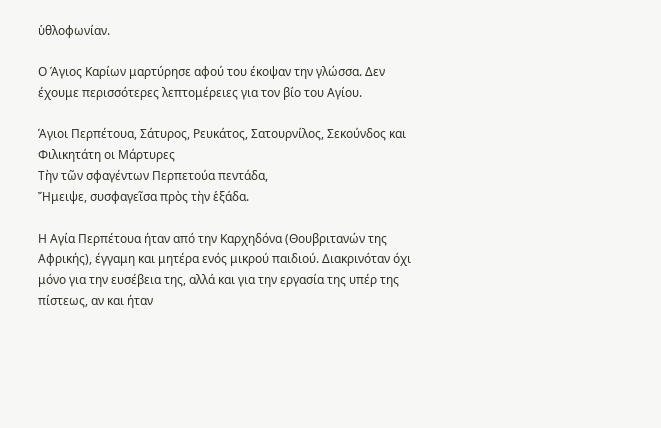ὑθλοφωνίαν.

Ο Άγιος Καρίων μαρτύρησε αφού του έκοψαν την γλώσσα. Δεν έχουμε περισσότερες λεπτομέρειες για τον βίο του Αγίου.

Άγιοι Περπέτουα, Σάτυρος, Ρευκάτος, Σατουρνίλος, Σεκούνδος και Φιλικητάτη οι Μάρτυρες
Τὴν τῶν σφαγέντων Περπετούα πεντάδα,
Ἤμειψε, συσφαγεῖσα πρὸς τὴν ἑξάδα.

Η Αγία Περπέτουα ήταν από την Καρχηδόνα (Θουβριτανών της Αφρικής), έγγαμη και μητέρα ενός μικρού παιδιού. Διακρινόταν όχι μόνο για την ευσέβεια της, αλλά και για την εργασία της υπέρ της πίστεως, αν και ήταν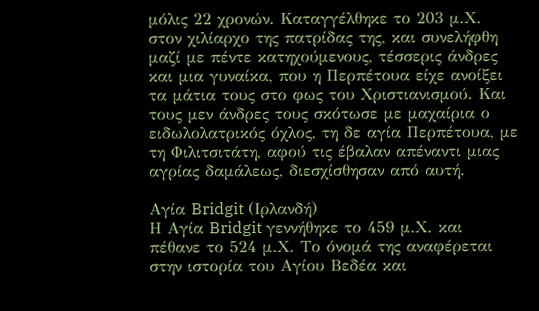μόλις 22 χρονών. Καταγγέλθηκε το 203 μ.Χ. στον χιλίαρχο της πατρίδας της, και συνελήφθη μαζί με πέντε κατηχούμενους, τέσσερις άνδρες και μια γυναίκα, που η Περπέτουα είχε ανοίξει τα μάτια τους στο φως του Χριστιανισμού. Και τους μεν άνδρες τους σκότωσε με μαχαίρια ο ειδωλολατρικός όχλος, τη δε αγία Περπέτουα, με τη Φιλιτσιτάτη, αφού τις έβαλαν απέναντι μιας αγρίας δαμάλεως, διεσχίσθησαν από αυτή.

Αγία Bridgit (Ιρλανδή)
Η Αγία Bridgit γεννήθηκε το 459 μ.Χ. και πέθανε το 524 μ.Χ. Το όνομά της αναφέρεται στην ιστορία του Αγίου Βεδέα και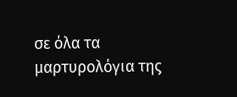σε όλα τα μαρτυρολόγια της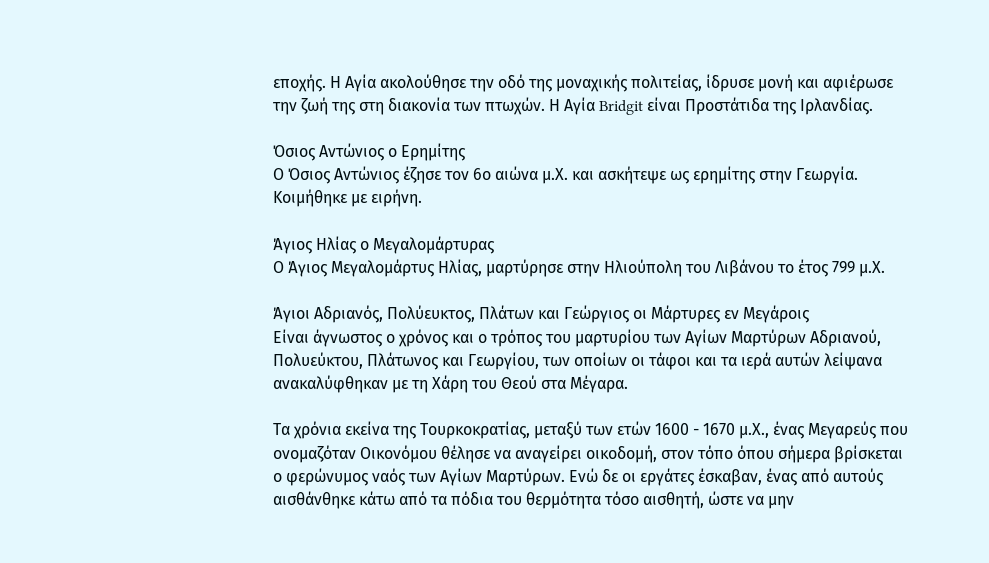εποχής. Η Αγία ακολούθησε την οδό της μοναχικής πολιτείας, ίδρυσε μονή και αφιέρωσε την ζωή της στη διακονία των πτωχών. Η Αγία Bridgit είναι Προστάτιδα της Ιρλανδίας.

Όσιος Αντώνιος ο Ερημίτης
Ο Όσιος Αντώνιος έζησε τον 6ο αιώνα μ.Χ. και ασκήτεψε ως ερημίτης στην Γεωργία. Κοιμήθηκε με ειρήνη.

Άγιος Ηλίας ο Μεγαλομάρτυρας
Ο Άγιος Μεγαλομάρτυς Ηλίας, μαρτύρησε στην Ηλιούπολη του Λιβάνου το έτος 799 μ.Χ.

Άγιοι Αδριανός, Πολύευκτος, Πλάτων και Γεώργιος οι Μάρτυρες εν Μεγάροις
Είναι άγνωστος ο χρόνος και ο τρόπος του μαρτυρίου των Αγίων Μαρτύρων Αδριανού, Πολυεύκτου, Πλάτωνος και Γεωργίου, των οποίων οι τάφοι και τα ιερά αυτών λείψανα ανακαλύφθηκαν με τη Χάρη του Θεού στα Μέγαρα.

Τα χρόνια εκείνα της Τουρκοκρατίας, μεταξύ των ετών 1600 - 1670 μ.Χ., ένας Μεγαρεύς που ονομαζόταν Οικονόμου θέλησε να αναγείρει οικοδομή, στον τόπο όπου σήμερα βρίσκεται ο φερώνυμος ναός των Αγίων Μαρτύρων. Ενώ δε οι εργάτες έσκαβαν, ένας από αυτούς αισθάνθηκε κάτω από τα πόδια του θερμότητα τόσο αισθητή, ώστε να μην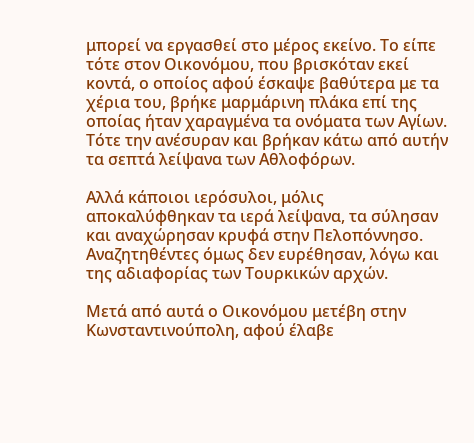μπορεί να εργασθεί στο μέρος εκείνο. Το είπε τότε στον Οικονόμου, που βρισκόταν εκεί κοντά, ο οποίος αφού έσκαψε βαθύτερα με τα χέρια του, βρήκε μαρμάρινη πλάκα επί της οποίας ήταν χαραγμένα τα ονόματα των Αγίων. Τότε την ανέσυραν και βρήκαν κάτω από αυτήν τα σεπτά λείψανα των Αθλοφόρων.

Αλλά κάποιοι ιερόσυλοι, μόλις αποκαλύφθηκαν τα ιερά λείψανα, τα σύλησαν και αναχώρησαν κρυφά στην Πελοπόννησο. Αναζητηθέντες όμως δεν ευρέθησαν, λόγω και της αδιαφορίας των Τουρκικών αρχών.

Μετά από αυτά ο Οικονόμου μετέβη στην Κωνσταντινούπολη, αφού έλαβε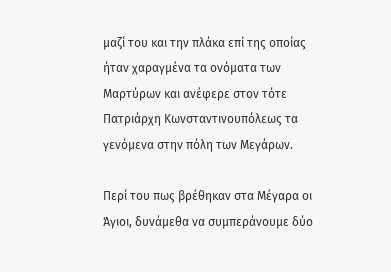μαζί του και την πλάκα επί της οποίας ήταν χαραγμένα τα ονόματα των Μαρτύρων και ανέφερε στον τότε Πατριάρχη Κωνσταντινουπόλεως τα γενόμενα στην πόλη των Μεγάρων.

Περί του πως βρέθηκαν στα Μέγαρα οι Άγιοι, δυνάμεθα να συμπεράνουμε δύο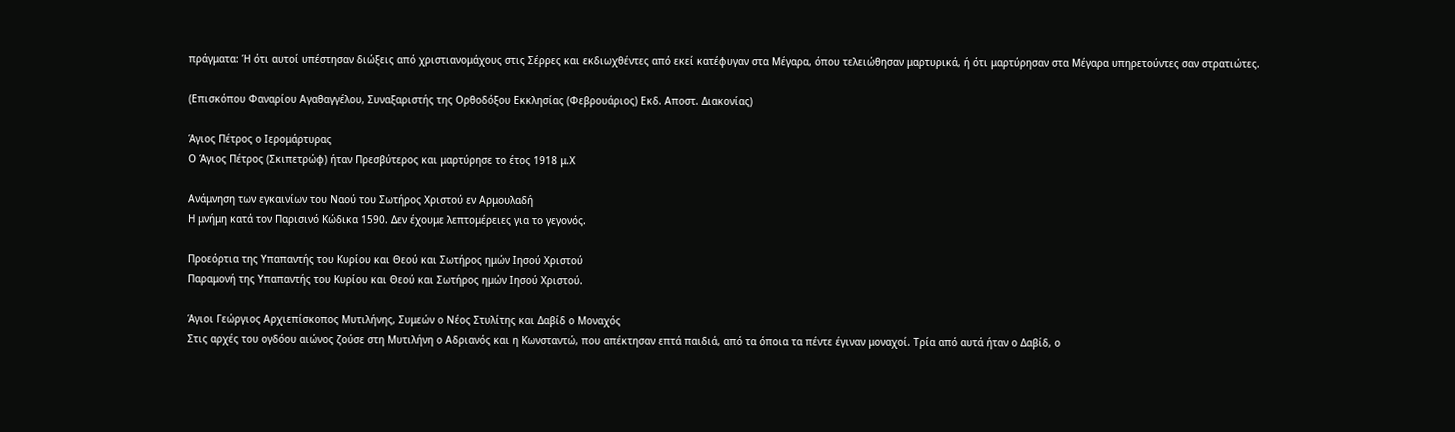πράγματα: Ή ότι αυτοί υπέστησαν διώξεις από χριστιανομάχους στις Σέρρες και εκδιωχθέντες από εκεί κατέφυγαν στα Μέγαρα, όπου τελειώθησαν μαρτυρικά, ή ότι μαρτύρησαν στα Μέγαρα υπηρετούντες σαν στρατιώτες.

(Επισκόπου Φαναρίου Αγαθαγγέλου, Συναξαριστής της Ορθοδόξου Εκκλησίας (Φεβρουάριος) Εκδ. Αποστ. Διακονίας)

Άγιος Πέτρος ο Ιερομάρτυρας
Ο Άγιος Πέτρος (Σκιπετρώφ) ήταν Πρεσβύτερος και μαρτύρησε το έτος 1918 μ.Χ

Ανάμνηση των εγκαινίων του Ναού του Σωτήρος Χριστού εν Αρμουλαδή
Η μνήμη κατά τον Παρισινό Κώδικα 1590. Δεν έχουμε λεπτομέρειες για το γεγονός.

Προεόρτια της Υπαπαντής του Κυρίου και Θεού και Σωτήρος ημών Ιησού Χριστού
Παραμονή της Υπαπαντής του Κυρίου και Θεού και Σωτήρος ημών Ιησού Χριστού.

Άγιοι Γεώργιος Αρχιεπίσκοπος Μυτιλήνης, Συμεών ο Νέος Στυλίτης και Δαβίδ ο Μοναχός
Στις αρχές του ογδόου αιώνος ζούσε στη Μυτιλήνη ο Αδριανός και η Κωνσταντώ, που απέκτησαν επτά παιδιά, από τα όποια τα πέντε έγιναν μοναχοί. Τρία από αυτά ήταν ο Δαβίδ, ο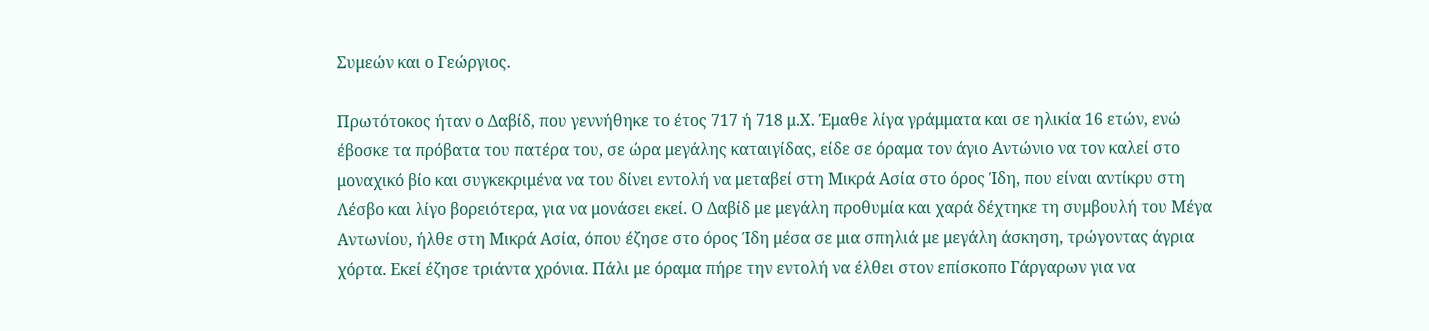Συμεών και ο Γεώργιος.

Πρωτότοκος ήταν ο Δαβίδ, που γεννήθηκε το έτος 717 ή 718 μ.Χ. Έμαθε λίγα γράμματα και σε ηλικία 16 ετών, ενώ έβοσκε τα πρόβατα του πατέρα του, σε ώρα μεγάλης καταιγίδας, είδε σε όραμα τον άγιο Αντώνιο να τον καλεί στο μοναχικό βίο και συγκεκριμένα να του δίνει εντολή να μεταβεί στη Μικρά Ασία στο όρος Ίδη, που είναι αντίκρυ στη Λέσβο και λίγο βορειότερα, για να μονάσει εκεί. Ο Δαβίδ με μεγάλη προθυμία και χαρά δέχτηκε τη συμβουλή του Μέγα Αντωνίου, ήλθε στη Μικρά Ασία, όπου έζησε στο όρος Ίδη μέσα σε μια σπηλιά με μεγάλη άσκηση, τρώγοντας άγρια χόρτα. Εκεί έζησε τριάντα χρόνια. Πάλι με όραμα πήρε την εντολή να έλθει στον επίσκοπο Γάργαρων για να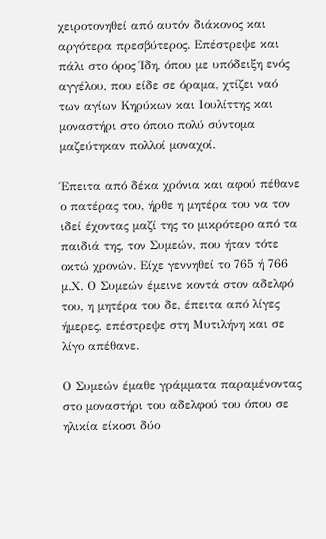χειροτονηθεί από αυτόν διάκονος και αργότερα πρεσβύτερος. Επέστρεψε και πάλι στο όρος Ίδη, όπου με υπόδειξη ενός αγγέλου, που είδε σε όραμα, χτίζει ναό των αγίων Κηρύκων και Ιουλίττης και μοναστήρι στο όποιο πολύ σύντομα μαζεύτηκαν πολλοί μοναχοί.

Έπειτα από δέκα χρόνια και αφού πέθανε ο πατέρας του, ήρθε η μητέρα του να τον ιδεί έχοντας μαζί της το μικρότερο από τα παιδιά της, τον Συμεών, που ήταν τότε οκτώ χρονών. Είχε γεννηθεί το 765 ή 766 μ.Χ. Ο Συμεών έμεινε κοντά στον αδελφό του, η μητέρα του δε, έπειτα από λίγες ήμερες, επέστρεψε στη Μυτιλήνη και σε λίγο απέθανε.

Ο Συμεών έμαθε γράμματα παραμένοντας στο μοναστήρι του αδελφού του όπου σε ηλικία είκοσι δύο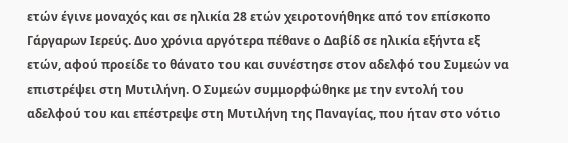ετών έγινε μοναχός και σε ηλικία 28 ετών χειροτονήθηκε από τον επίσκοπο Γάργαρων Ιερεύς. Δυο χρόνια αργότερα πέθανε ο Δαβίδ σε ηλικία εξήντα εξ ετών, αφού προείδε το θάνατο του και συνέστησε στον αδελφό του Συμεών να επιστρέψει στη Μυτιλήνη. Ο Συμεών συμμορφώθηκε με την εντολή του αδελφού του και επέστρεψε στη Μυτιλήνη της Παναγίας, που ήταν στο νότιο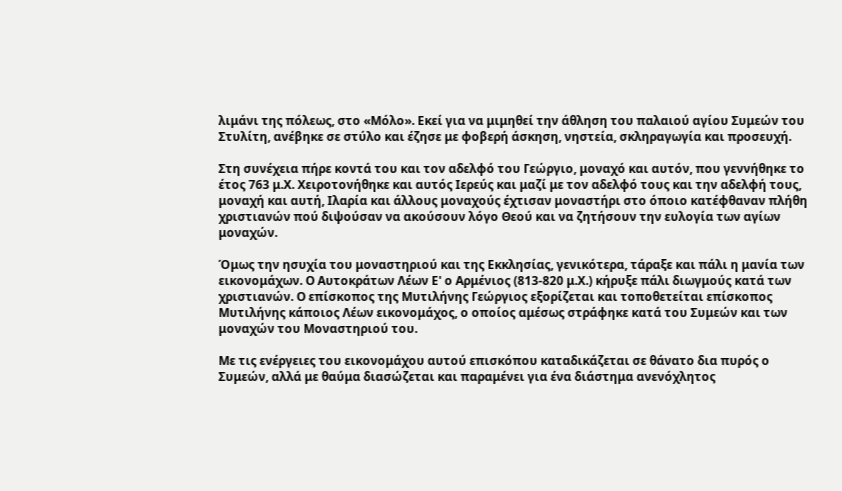λιμάνι της πόλεως, στο «Μόλο». Εκεί για να μιμηθεί την άθληση του παλαιού αγίου Συμεών του Στυλίτη, ανέβηκε σε στύλο και έζησε με φοβερή άσκηση, νηστεία, σκληραγωγία και προσευχή.

Στη συνέχεια πήρε κοντά του και τον αδελφό του Γεώργιο, μοναχό και αυτόν, που γεννήθηκε το έτος 763 μ.Χ. Χειροτονήθηκε και αυτός Ιερεύς και μαζί με τον αδελφό τους και την αδελφή τους, μοναχή και αυτή, Ιλαρία και άλλους μοναχούς έχτισαν μοναστήρι στο όποιο κατέφθαναν πλήθη χριστιανών πού διψούσαν να ακούσουν λόγο Θεού και να ζητήσουν την ευλογία των αγίων μοναχών.

Όμως την ησυχία του μοναστηριού και της Εκκλησίας, γενικότερα, τάραξε και πάλι η μανία των εικονομάχων. Ο Αυτοκράτων Λέων Ε' ο Αρμένιος (813-820 μ.Χ.) κήρυξε πάλι διωγμούς κατά των χριστιανών. Ο επίσκοπος της Μυτιλήνης Γεώργιος εξορίζεται και τοποθετείται επίσκοπος Μυτιλήνης κάποιος Λέων εικονομάχος, ο οποίος αμέσως στράφηκε κατά του Συμεών και των μοναχών του Μοναστηριού του.

Με τις ενέργειες του εικονομάχου αυτού επισκόπου καταδικάζεται σε θάνατο δια πυρός ο Συμεών, αλλά με θαύμα διασώζεται και παραμένει για ένα διάστημα ανενόχλητος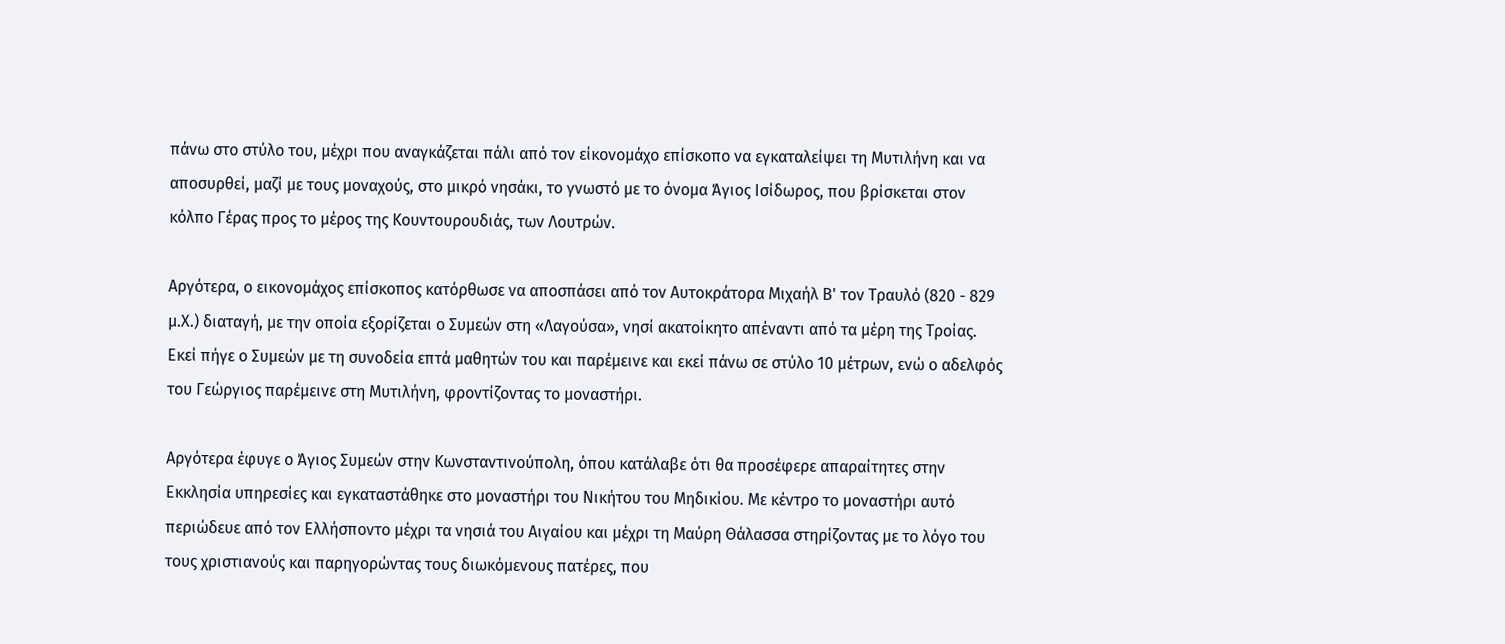πάνω στο στύλο του, μέχρι που αναγκάζεται πάλι από τον είκονομάχο επίσκοπο να εγκαταλείψει τη Μυτιλήνη και να αποσυρθεί, μαζί με τους μοναχούς, στο μικρό νησάκι, το γνωστό με το όνομα Άγιος Ισίδωρος, που βρίσκεται στον κόλπο Γέρας προς το μέρος της Κουντουρουδιάς, των Λουτρών.

Αργότερα, ο εικονομάχος επίσκοπος κατόρθωσε να αποσπάσει από τον Αυτοκράτορα Μιχαήλ Β' τον Τραυλό (820 - 829 μ.Χ.) διαταγή, με την οποία εξορίζεται ο Συμεών στη «Λαγούσα», νησί ακατοίκητο απέναντι από τα μέρη της Τροίας. Εκεί πήγε ο Συμεών με τη συνοδεία επτά μαθητών του και παρέμεινε και εκεί πάνω σε στύλο 10 μέτρων, ενώ ο αδελφός του Γεώργιος παρέμεινε στη Μυτιλήνη, φροντίζοντας το μοναστήρι.

Αργότερα έφυγε ο Άγιος Συμεών στην Κωνσταντινούπολη, όπου κατάλαβε ότι θα προσέφερε απαραίτητες στην Εκκλησία υπηρεσίες και εγκαταστάθηκε στο μοναστήρι του Νικήτου του Μηδικίου. Με κέντρο το μοναστήρι αυτό περιώδευε από τον Ελλήσποντο μέχρι τα νησιά του Αιγαίου και μέχρι τη Μαύρη Θάλασσα στηρίζοντας με το λόγο του τους χριστιανούς και παρηγορώντας τους διωκόμενους πατέρες, που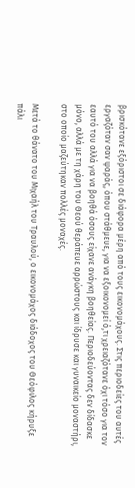βρισκότανε εξόριστοι σε διάφορα μέρη από τους εικονομάχους. Στις περιοδείες του αυτές εργαζόταν σαν ψαράς, όπου στάθμευε, για να εξοικονομεί ό,τι χρειαζότανε όχι τόσο για τον εαυτό του αλλά για να βοηθά όσους είχανε ανάγκη βοηθείας. Περιοδεύοντας δεν δίδασκε μόνο, αλλά με τη χάρη του Θεού θεράπευε αρρώστους και ίδρυσε και γυναικείο μοναστήρι, στο οποίο μαζεύτηκαν πολλές μοναχές.

Μετά το θάνατο του Μιχαήλ του Τραυλού, ο εικονομάχος διάδοχος του Θεόφιλος κήρυξε πάλι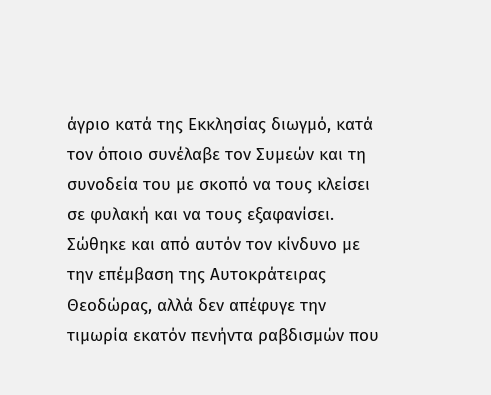άγριο κατά της Εκκλησίας διωγμό, κατά τον όποιο συνέλαβε τον Συμεών και τη συνοδεία του με σκοπό να τους κλείσει σε φυλακή και να τους εξαφανίσει. Σώθηκε και από αυτόν τον κίνδυνο με την επέμβαση της Αυτοκράτειρας Θεοδώρας, αλλά δεν απέφυγε την τιμωρία εκατόν πενήντα ραβδισμών που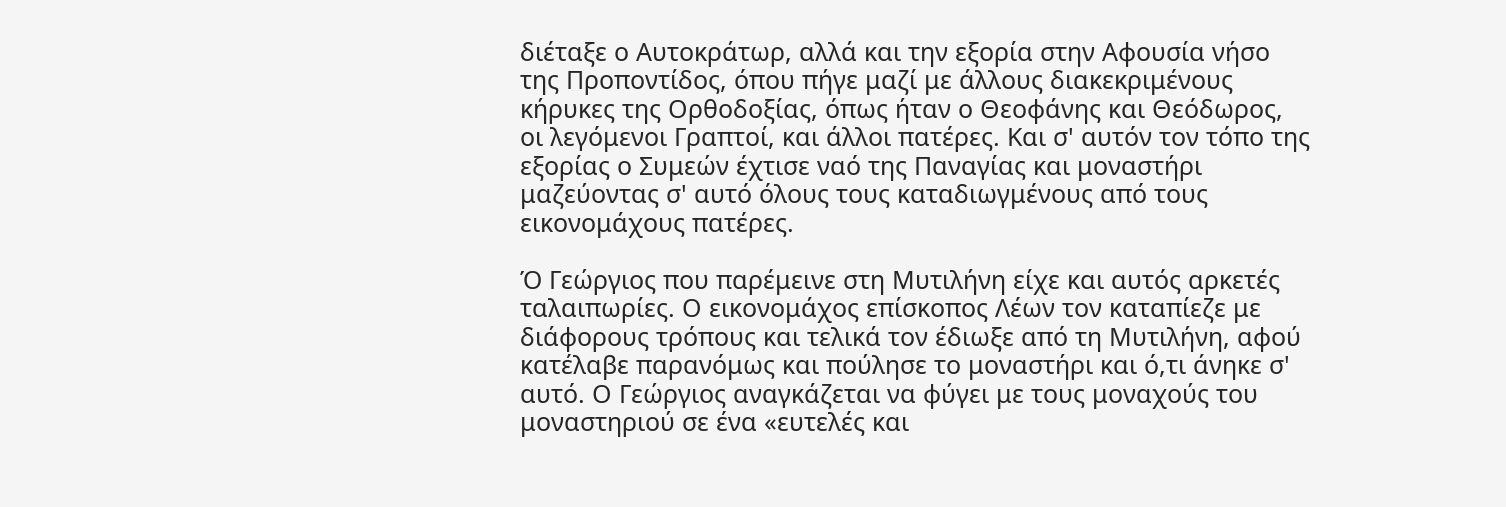διέταξε ο Αυτοκράτωρ, αλλά και την εξορία στην Αφουσία νήσο της Προποντίδος, όπου πήγε μαζί με άλλους διακεκριμένους κήρυκες της Ορθοδοξίας, όπως ήταν ο Θεοφάνης και Θεόδωρος, οι λεγόμενοι Γραπτοί, και άλλοι πατέρες. Και σ' αυτόν τον τόπο της εξορίας ο Συμεών έχτισε ναό της Παναγίας και μοναστήρι μαζεύοντας σ' αυτό όλους τους καταδιωγμένους από τους εικονομάχους πατέρες.

Ό Γεώργιος που παρέμεινε στη Μυτιλήνη είχε και αυτός αρκετές ταλαιπωρίες. Ο εικονομάχος επίσκοπος Λέων τον καταπίεζε με διάφορους τρόπους και τελικά τον έδιωξε από τη Μυτιλήνη, αφού κατέλαβε παρανόμως και πούλησε το μοναστήρι και ό,τι άνηκε σ' αυτό. Ο Γεώργιος αναγκάζεται να φύγει με τους μοναχούς του μοναστηριού σε ένα «ευτελές και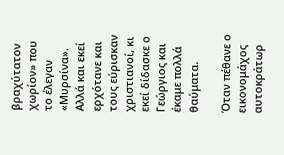βραχύτατον χωρίον» που το έλεγαν «Μυρσίνα». Αλλά και εκεί ερχότανε και τους εύρισκαν χριστιανοί, κι εκεί δίδασκε ο Γεώργιος και έκαμε πολλά θαύματα.

Όταν πέθανε ο εικονομάχος αυτοκράτωρ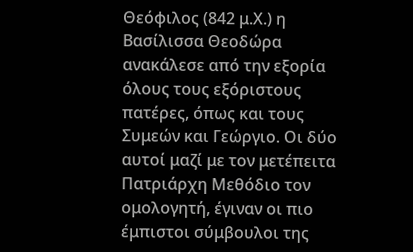Θεόφιλος (842 μ.Χ.) η Βασίλισσα Θεοδώρα ανακάλεσε από την εξορία όλους τους εξόριστους πατέρες, όπως και τους Συμεών και Γεώργιο. Οι δύο αυτοί μαζί με τον μετέπειτα Πατριάρχη Μεθόδιο τον ομολογητή, έγιναν οι πιο έμπιστοι σύμβουλοι της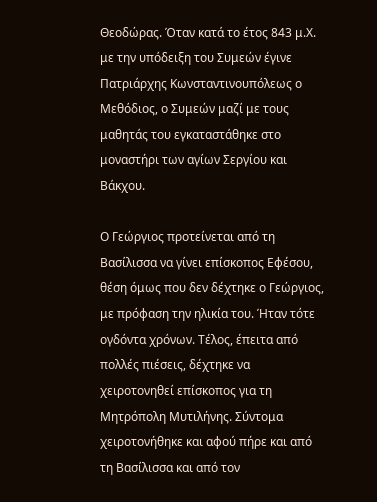Θεοδώρας. Όταν κατά το έτος 843 μ.Χ. με την υπόδειξη του Συμεών έγινε Πατριάρχης Κωνσταντινουπόλεως ο Μεθόδιος, ο Συμεών μαζί με τους μαθητάς του εγκαταστάθηκε στο μοναστήρι των αγίων Σεργίου και Βάκχου.

Ο Γεώργιος προτείνεται από τη Βασίλισσα να γίνει επίσκοπος Εφέσου, θέση όμως που δεν δέχτηκε ο Γεώργιος, με πρόφαση την ηλικία του. Ήταν τότε ογδόντα χρόνων. Τέλος, έπειτα από πολλές πιέσεις, δέχτηκε να χειροτονηθεί επίσκοπος για τη Μητρόπολη Μυτιλήνης. Σύντομα χειροτονήθηκε και αφού πήρε και από τη Βασίλισσα και από τον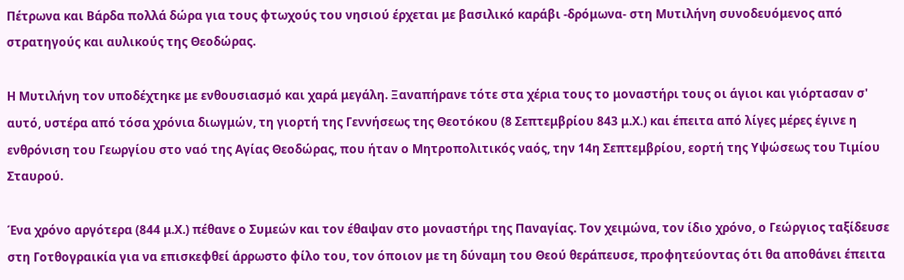Πέτρωνα και Βάρδα πολλά δώρα για τους φτωχούς του νησιού έρχεται με βασιλικό καράβι -δρόμωνα- στη Μυτιλήνη συνοδευόμενος από στρατηγούς και αυλικούς της Θεοδώρας.

Η Μυτιλήνη τον υποδέχτηκε με ενθουσιασμό και χαρά μεγάλη. Ξαναπήρανε τότε στα χέρια τους το μοναστήρι τους οι άγιοι και γιόρτασαν σ' αυτό, υστέρα από τόσα χρόνια διωγμών, τη γιορτή της Γεννήσεως της Θεοτόκου (8 Σεπτεμβρίου 843 μ.Χ.) και έπειτα από λίγες μέρες έγινε η ενθρόνιση του Γεωργίου στο ναό της Αγίας Θεοδώρας, που ήταν ο Μητροπολιτικός ναός, την 14η Σεπτεμβρίου, εορτή της Υψώσεως του Τιμίου Σταυρού.

Ένα χρόνο αργότερα (844 μ.Χ.) πέθανε ο Συμεών και τον έθαψαν στο μοναστήρι της Παναγίας. Τον χειμώνα, τον ίδιο χρόνο, ο Γεώργιος ταξίδευσε στη Γοτθογραικία για να επισκεφθεί άρρωστο φίλο του, τον όποιον με τη δύναμη του Θεού θεράπευσε, προφητεύοντας ότι θα αποθάνει έπειτα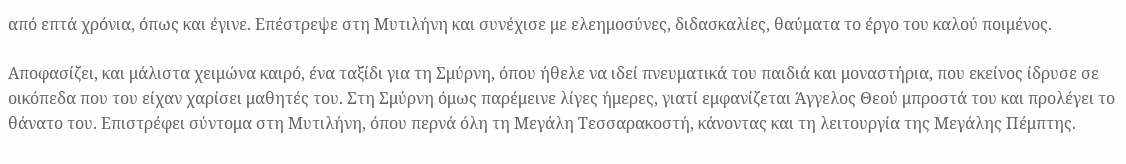από επτά χρόνια, όπως και έγινε. Επέστρεψε στη Μυτιλήνη και συνέχισε με ελεημοσύνες, διδασκαλίες, θαύματα το έργο του καλού ποιμένος.

Αποφασίζει, και μάλιστα χειμώνα καιρό, ένα ταξίδι για τη Σμύρνη, όπου ήθελε να ιδεί πνευματικά του παιδιά και μοναστήρια, που εκείνος ίδρυσε σε οικόπεδα που του είχαν χαρίσει μαθητές του. Στη Σμύρνη όμως παρέμεινε λίγες ήμερες, γιατί εμφανίζεται Άγγελος Θεού μπροστά του και προλέγει το θάνατο του. Επιστρέφει σύντομα στη Μυτιλήνη, όπου περνά όλη τη Μεγάλη Τεσσαρακοστή, κάνοντας και τη λειτουργία της Μεγάλης Πέμπτης.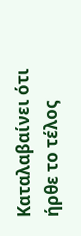Καταλαβαίνει ότι ήρθε το τέλος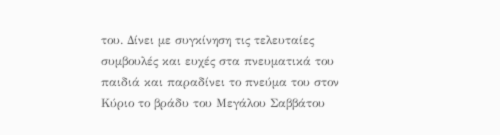του. Δίνει με συγκίνηση τις τελευταίες συμβουλές και ευχές στα πνευματικά του παιδιά και παραδίνει το πνεύμα του στον Κύριο το βράδυ του Μεγάλου Σαββάτου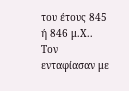του έτους 845 ή 846 μ.Χ.. Τον ενταφίασαν με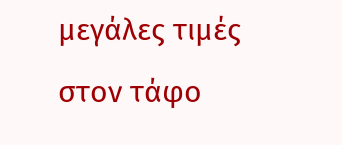μεγάλες τιμές στον τάφο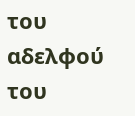του αδελφού του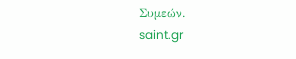Συμεών.
saint.gr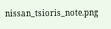nissan_tsioris_note.png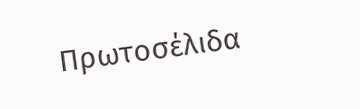Πρωτοσέλιδα